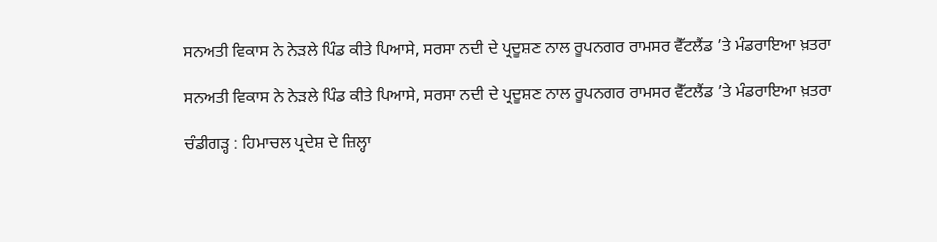ਸਨਅਤੀ ਵਿਕਾਸ ਨੇ ਨੇੜਲੇ ਪਿੰਡ ਕੀਤੇ ਪਿਆਸੇ, ਸਰਸਾ ਨਦੀ ਦੇ ਪ੍ਰਦੂਸ਼ਣ ਨਾਲ ਰੂਪਨਗਰ ਰਾਮਸਰ ਵੈੱਟਲੈਂਡ ’ਤੇ ਮੰਡਰਾਇਆ ਖ਼ਤਰਾ

ਸਨਅਤੀ ਵਿਕਾਸ ਨੇ ਨੇੜਲੇ ਪਿੰਡ ਕੀਤੇ ਪਿਆਸੇ, ਸਰਸਾ ਨਦੀ ਦੇ ਪ੍ਰਦੂਸ਼ਣ ਨਾਲ ਰੂਪਨਗਰ ਰਾਮਸਰ ਵੈੱਟਲੈਂਡ ’ਤੇ ਮੰਡਰਾਇਆ ਖ਼ਤਰਾ

ਚੰਡੀਗੜ੍ਹ : ਹਿਮਾਚਲ ਪ੍ਰਦੇਸ਼ ਦੇ ਜ਼ਿਲ੍ਹਾ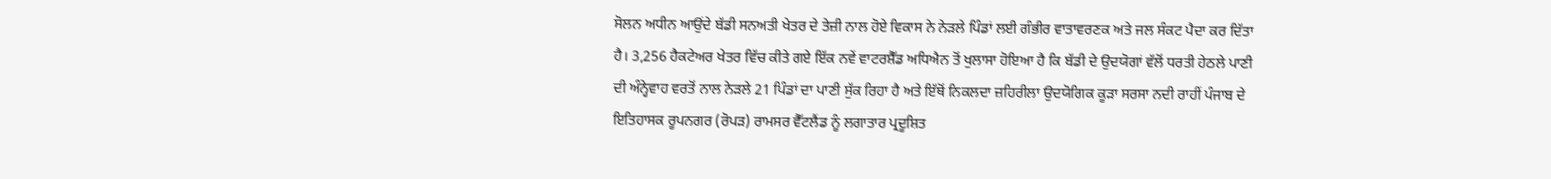ਸੋਲਨ ਅਧੀਨ ਆਉਂਦੇ ਬੱਡੀ ਸਨਅਤੀ ਖੇਤਰ ਦੇ ਤੇਜ਼ੀ ਨਾਲ ਹੋਏ ਵਿਕਾਸ ਨੇ ਨੇੜਲੇ ਪਿੰਡਾਂ ਲਈ ਗੰਭੀਰ ਵਾਤਾਵਰਣਕ ਅਤੇ ਜਲ ਸੰਕਟ ਪੈਦਾ ਕਰ ਦਿੱਤਾ ਹੈ। 3,256 ਹੈਕਟੇਅਰ ਖੇਤਰ ਵਿੱਚ ਕੀਤੇ ਗਏ ਇੱਕ ਨਵੇਂ ਵਾਟਰਸ਼ੈੱਡ ਅਧਿਐਨ ਤੋਂ ਖੁਲਾਸਾ ਹੋਇਆ ਹੈ ਕਿ ਬੱਡੀ ਦੇ ਉਦਯੋਗਾਂ ਵੱਲੋਂ ਧਰਤੀ ਹੇਠਲੇ ਪਾਣੀ ਦੀ ਅੰਨ੍ਹੇਵਾਹ ਵਰਤੋਂ ਨਾਲ ਨੇੜਲੇ 21 ਪਿੰਡਾਂ ਦਾ ਪਾਣੀ ਸੁੱਕ ਰਿਹਾ ਹੈ ਅਤੇ ਇੱਥੋਂ ਨਿਕਲਦਾ ਜ਼ਹਿਰੀਲਾ ਉਦਯੋਗਿਕ ਕੂੜਾ ਸਰਸਾ ਨਦੀ ਰਾਹੀਂ ਪੰਜਾਬ ਦੇ ਇਤਿਹਾਸਕ ਰੂਪਨਗਰ (ਰੋਪੜ) ਰਾਮਸਰ ਵੈੱਟਲੈਂਡ ਨੂੰ ਲਗਾਤਾਰ ਪ੍ਰਦੂਸ਼ਿਤ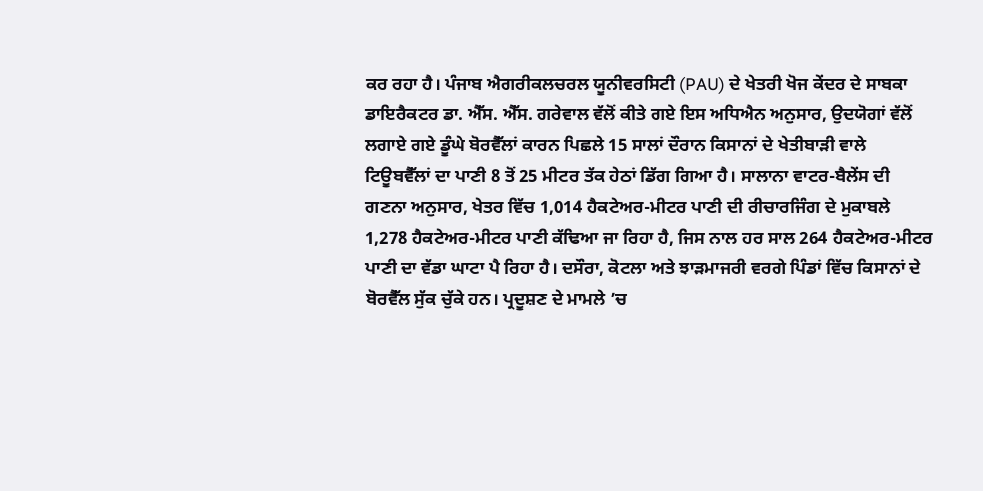ਕਰ ਰਹਾ ਹੈ। ਪੰਜਾਬ ਐਗਰੀਕਲਚਰਲ ਯੂਨੀਵਰਸਿਟੀ (PAU) ਦੇ ਖੇਤਰੀ ਖੋਜ ਕੇਂਦਰ ਦੇ ਸਾਬਕਾ ਡਾਇਰੈਕਟਰ ਡਾ. ਐੱਸ. ਐੱਸ. ਗਰੇਵਾਲ ਵੱਲੋਂ ਕੀਤੇ ਗਏ ਇਸ ਅਧਿਐਨ ਅਨੁਸਾਰ, ਉਦਯੋਗਾਂ ਵੱਲੋਂ ਲਗਾਏ ਗਏ ਡੂੰਘੇ ਬੋਰਵੈੱਲਾਂ ਕਾਰਨ ਪਿਛਲੇ 15 ਸਾਲਾਂ ਦੌਰਾਨ ਕਿਸਾਨਾਂ ਦੇ ਖੇਤੀਬਾੜੀ ਵਾਲੇ ਟਿਊਬਵੈੱਲਾਂ ਦਾ ਪਾਣੀ 8 ਤੋਂ 25 ਮੀਟਰ ਤੱਕ ਹੇਠਾਂ ਡਿੱਗ ਗਿਆ ਹੈ। ਸਾਲਾਨਾ ਵਾਟਰ-ਬੈਲੇਂਸ ਦੀ ਗਣਨਾ ਅਨੁਸਾਰ, ਖੇਤਰ ਵਿੱਚ 1,014 ਹੈਕਟੇਅਰ-ਮੀਟਰ ਪਾਣੀ ਦੀ ਰੀਚਾਰਜਿੰਗ ਦੇ ਮੁਕਾਬਲੇ 1,278 ਹੈਕਟੇਅਰ-ਮੀਟਰ ਪਾਣੀ ਕੱਢਿਆ ਜਾ ਰਿਹਾ ਹੈ, ਜਿਸ ਨਾਲ ਹਰ ਸਾਲ 264 ਹੈਕਟੇਅਰ-ਮੀਟਰ ਪਾਣੀ ਦਾ ਵੱਡਾ ਘਾਟਾ ਪੈ ਰਿਹਾ ਹੈ। ਦਸੌਰਾ, ਕੋਟਲਾ ਅਤੇ ਝਾੜਮਾਜਰੀ ਵਰਗੇ ਪਿੰਡਾਂ ਵਿੱਚ ਕਿਸਾਨਾਂ ਦੇ ਬੋਰਵੈੱਲ ਸੁੱਕ ਚੁੱਕੇ ਹਨ। ਪ੍ਰਦੂਸ਼ਣ ਦੇ ਮਾਮਲੇ ’ਚ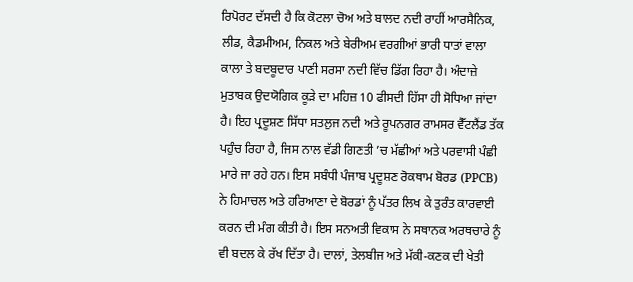ਰਿਪੋਰਟ ਦੱਸਦੀ ਹੈ ਕਿ ਕੋਟਲਾ ਚੋਅ ਅਤੇ ਬਾਲਦ ਨਦੀ ਰਾਹੀਂ ਆਰਸੈਨਿਕ, ਲੀਡ, ਕੈਡਮੀਅਮ, ਨਿਕਲ ਅਤੇ ਬੇਰੀਅਮ ਵਰਗੀਆਂ ਭਾਰੀ ਧਾਤਾਂ ਵਾਲਾ ਕਾਲਾ ਤੇ ਬਦਬੂਦਾਰ ਪਾਣੀ ਸਰਸਾ ਨਦੀ ਵਿੱਚ ਡਿੱਗ ਰਿਹਾ ਹੈ। ਅੰਦਾਜ਼ੇ ਮੁਤਾਬਕ ਉਦਯੋਗਿਕ ਕੂੜੇ ਦਾ ਮਹਿਜ਼ 10 ਫੀਸਦੀ ਹਿੱਸਾ ਹੀ ਸੋਧਿਆ ਜਾਂਦਾ ਹੈ। ਇਹ ਪ੍ਰਦੂਸ਼ਣ ਸਿੱਧਾ ਸਤਲੁਜ ਨਦੀ ਅਤੇ ਰੂਪਨਗਰ ਰਾਮਸਰ ਵੈੱਟਲੈਂਡ ਤੱਕ ਪਹੁੰਚ ਰਿਹਾ ਹੈ, ਜਿਸ ਨਾਲ ਵੱਡੀ ਗਿਣਤੀ ’ਚ ਮੱਛੀਆਂ ਅਤੇ ਪਰਵਾਸੀ ਪੰਛੀ ਮਾਰੇ ਜਾ ਰਹੇ ਹਨ। ਇਸ ਸਬੰਧੀ ਪੰਜਾਬ ਪ੍ਰਦੂਸ਼ਣ ਰੋਕਥਾਮ ਬੋਰਡ (PPCB) ਨੇ ਹਿਮਾਚਲ ਅਤੇ ਹਰਿਆਣਾ ਦੇ ਬੋਰਡਾਂ ਨੂੰ ਪੱਤਰ ਲਿਖ ਕੇ ਤੁਰੰਤ ਕਾਰਵਾਈ ਕਰਨ ਦੀ ਮੰਗ ਕੀਤੀ ਹੈ। ਇਸ ਸਨਅਤੀ ਵਿਕਾਸ ਨੇ ਸਥਾਨਕ ਅਰਥਚਾਰੇ ਨੂੰ ਵੀ ਬਦਲ ਕੇ ਰੱਖ ਦਿੱਤਾ ਹੈ। ਦਾਲਾਂ, ਤੇਲਬੀਜ ਅਤੇ ਮੱਕੀ-ਕਣਕ ਦੀ ਖੇਤੀ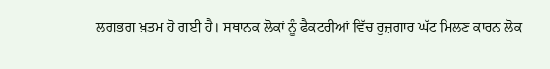ਲਗਭਗ ਖ਼ਤਮ ਹੋ ਗਈ ਹੈ। ਸਥਾਨਕ ਲੋਕਾਂ ਨੂੰ ਫੈਕਟਰੀਆਂ ਵਿੱਚ ਰੁਜ਼ਗਾਰ ਘੱਟ ਮਿਲਣ ਕਾਰਨ ਲੋਕ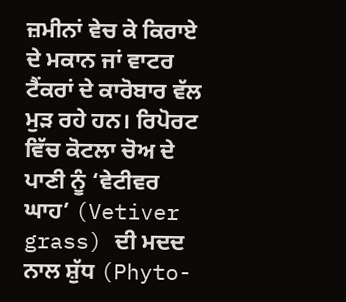ਜ਼ਮੀਨਾਂ ਵੇਚ ਕੇ ਕਿਰਾਏ ਦੇ ਮਕਾਨ ਜਾਂ ਵਾਟਰ ਟੈਂਕਰਾਂ ਦੇ ਕਾਰੋਬਾਰ ਵੱਲ ਮੁੜ ਰਹੇ ਹਨ। ਰਿਪੋਰਟ ਵਿੱਚ ਕੋਟਲਾ ਚੋਅ ਦੇ ਪਾਣੀ ਨੂੰ ‘ਵੇਟੀਵਰ ਘਾਹ’ (Vetiver grass) ਦੀ ਮਦਦ ਨਾਲ ਸ਼ੁੱਧ (Phyto-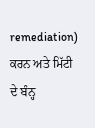remediation) ਕਰਨ ਅਤੇ ਮਿੱਟੀ ਦੇ ਬੰਨ੍ਹ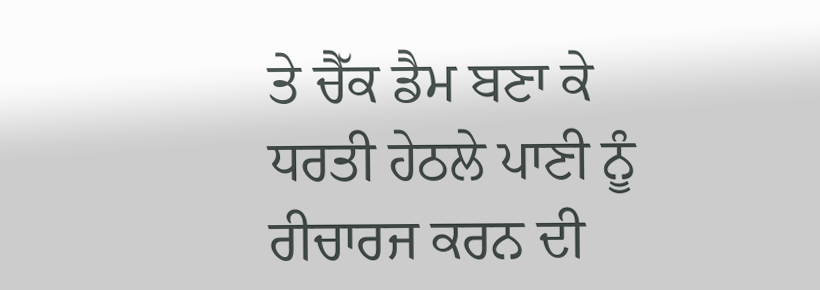ਤੇ ਚੈੱਕ ਡੈਮ ਬਣਾ ਕੇ ਧਰਤੀ ਹੇਠਲੇ ਪਾਣੀ ਨੂੰ ਰੀਚਾਰਜ ਕਰਨ ਦੀ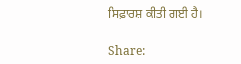ਸਿਫ਼ਾਰਸ਼ ਕੀਤੀ ਗਈ ਹੈ।

Share: